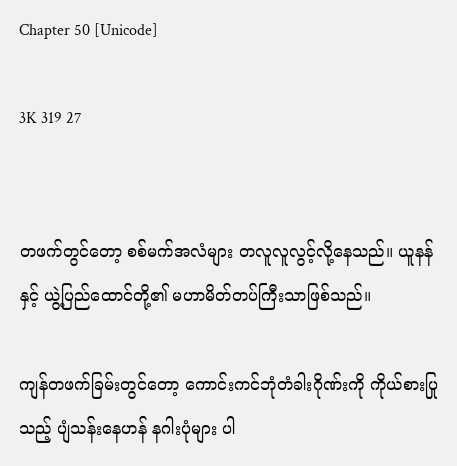Chapter 50 [Unicode]

3K 319 27


တဖက်တွင်တော့ စစ်မက်အလံများ တလူလူလွင့်လို့နေသည်။ ယူနန်နှင့် ယွဲ့ပြည်ထောင်တို့၏ မဟာမိတ်တပ်ကြီးသာဖြစ်သည်။

ကျန်တဖက်ခြမ်းတွင်တော့ ကောင်းကင်ဘုံတံခါးဂိုဏ်းကို ကိုယ်စားပြုသည့် ပျံသန်းနေဟန် နဂါးပုံများ ပါ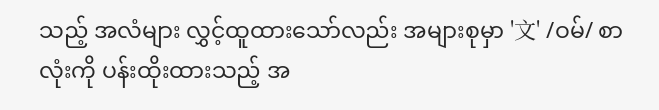သည့် အလံများ လွှင့်ထူထားသော်လည်း အများစုမှာ '文' /ဝမ်/ စာလုံးကို ပန်းထိုးထားသည့် အ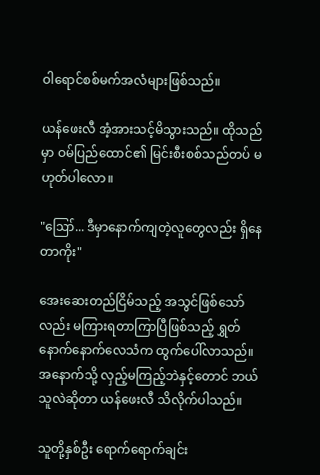ဝါရောင်စစ်မက်အလံများဖြစ်သည်။

ယန်ဖေးလီ အံ့အားသင့်မိသွားသည်။ ထိုသည်မှာ ဝမ်ပြည်ထောင်၏ မြင်းစီးစစ်သည်တပ် မဟုတ်ပါလော။

"ဪ... ဒီမှာနောက်ကျတဲ့လူတွေလည်း ရှိနေတာကိုး"

အေးဆေးတည်ငြိမ်သည့် အသွင်ဖြစ်သော်လည်း မကြားရတာကြာပြီဖြစ်သည့် ရွှတ်နောက်နောက်လေသံက ထွက်ပေါ်လာသည်။ အနောက်သို့ လှည့်မကြည့်ဘဲနှင့်တောင် ဘယ်သူလဲဆိုတာ ယန်ဖေးလီ သိလိုက်ပါသည်။

သူတို့နှစ်ဦး ရောက်ရောက်ချင်း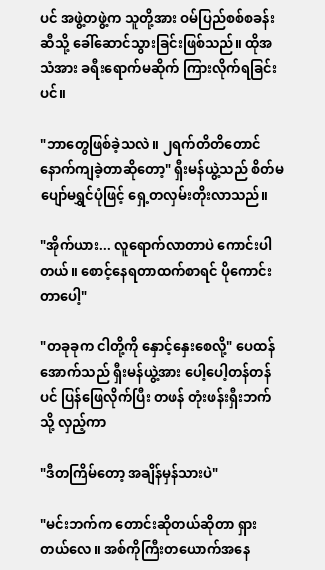ပင် အဖွဲ့တဖွဲ့က သူတို့အား ဝမ်ပြည်စစ်စခန်းဆီသို့ ခေါ်ဆောင်သွားခြင်းဖြစ်သည်။ ထိုအသံအား ခရီးရောက်မဆိုက် ကြားလိုက်ရခြင်းပင်။

"ဘာတွေဖြစ်ခဲ့သလဲ။ ၂ရက်တိတိတောင်နောက်ကျခဲ့တာဆိုတော့" ရှီးမန်ယွဲ့သည် စိတ်မပျော်မရွှင်ပုံဖြင့် ရှေ့တလှမ်းတိုးလာသည်။

"အိုက်ယား... လူရောက်လာတာပဲ ကောင်းပါတယ်။ စောင့်နေရတာထက်စာရင် ပိုကောင်းတာပေါ့"

"တခုခုက ငါတို့ကို နှောင့်နှေးစေလို့" ပေထန်အောက်သည် ရှီးမန်ယွဲ့အား ပေါ့ပေါ့တန်တန်ပင် ပြန်ဖြေလိုက်ပြီး တဖန် တုံးဖန်းရှီးဘက်သို့ လှည့်ကာ

"ဒီတကြိမ်တော့ အချိန်မှန်သားပဲ"

"မင်းဘက်က တောင်းဆိုတယ်ဆိုတာ ရှားတယ်လေ။ အစ်ကိုကြီးတယောက်အနေ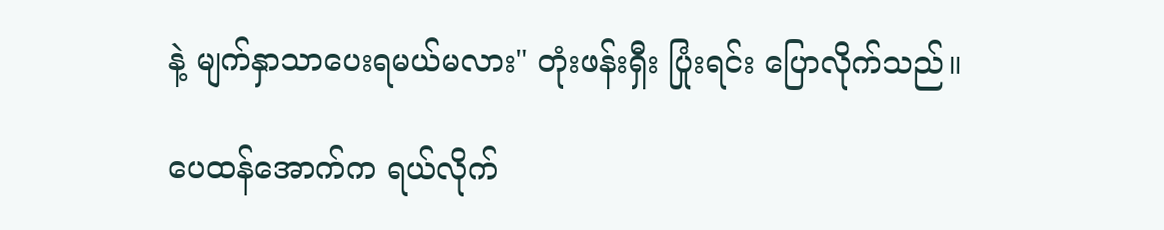နဲ့ မျက်နှာသာပေးရမယ်မလား" တုံးဖန်းရှီး ပြုံးရင်း ပြောလိုက်သည်။

ပေထန်အောက်က ရယ်လိုက်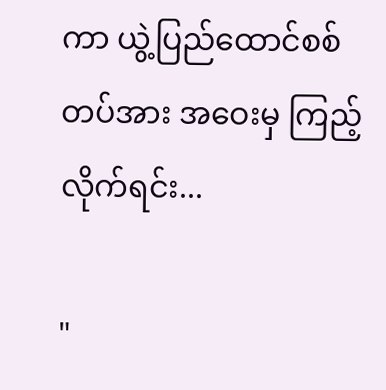ကာ ယွဲ့ပြည်ထောင်စစ်တပ်အား အဝေးမှ ကြည့်လိုက်ရင်း...

"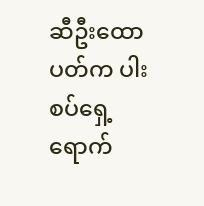ဆီဦးထောပတ်က ပါးစပ်ရှေ့ရောက်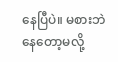နေပြီပဲ။ မစားဘဲနေတော့မလို့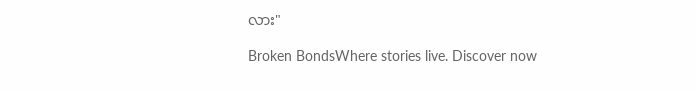လား"

Broken BondsWhere stories live. Discover now